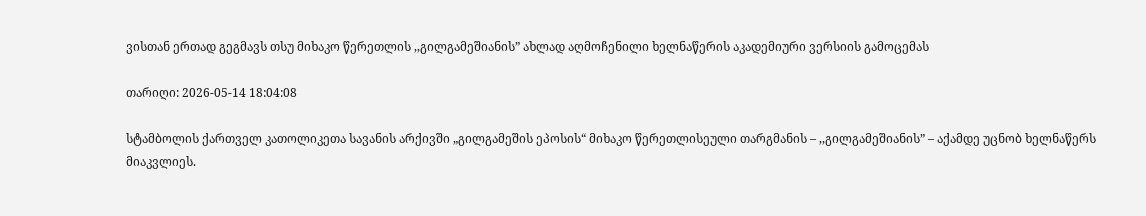ვისთან ერთად გეგმავს თსუ მიხაკო წერეთლის ,,გილგამეშიანის” ახლად აღმოჩენილი ხელნაწერის აკადემიური ვერსიის გამოცემას

თარიღი: 2026-05-14 18:04:08

სტამბოლის ქართველ კათოლიკეთა სავანის არქივში „გილგამეშის ეპოსის“ მიხაკო წერეთლისეული თარგმანის – ,,გილგამეშიანის” – აქამდე უცნობ ხელნაწერს მიაკვლიეს.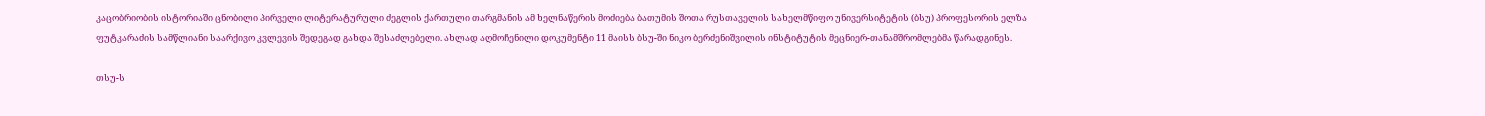კაცობრიობის ისტორიაში ცნობილი პირველი ლიტერატურული ძეგლის ქართული თარგმანის ამ ხელნაწერის მოძიება ბათუმის შოთა რუსთაველის სახელმწიფო უნივერსიტეტის (ბსუ) პროფესორის ელზა ფუტკარაძის სამწლიანი საარქივო კვლევის შედეგად გახდა შესაძლებელი. ახლად აღმოჩენილი დოკუმენტი 11 მაისს ბსუ-ში ნიკო ბერძენიშვილის ინსტიტუტის მეცნიერ-თანამშრომლებმა წარადგინეს.

თსუ-ს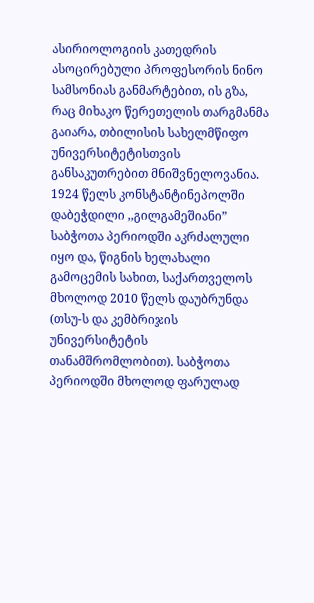ასირიოლოგიის კათედრის ასოცირებული პროფესორის ნინო სამსონიას განმარტებით, ის გზა, რაც მიხაკო წერეთელის თარგმანმა გაიარა, თბილისის სახელმწიფო უნივერსიტეტისთვის განსაკუთრებით მნიშვნელოვანია. 1924 წელს კონსტანტინეპოლში დაბეჭდილი ,,გილგამეშიანი” საბჭოთა პერიოდში აკრძალული იყო და, წიგნის ხელახალი გამოცემის სახით, საქართველოს მხოლოდ 2010 წელს დაუბრუნდა (თსუ-ს და კემბრიჯის უნივერსიტეტის თანამშრომლობით). საბჭოთა პერიოდში მხოლოდ ფარულად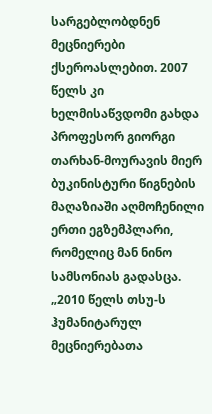სარგებლობდნენ მეცნიერები ქსეროასლებით. 2007 წელს კი ხელმისაწვდომი გახდა პროფესორ გიორგი თარხან-მოურავის მიერ ბუკინისტური წიგნების მაღაზიაში აღმოჩენილი ერთი ეგზემპლარი, რომელიც მან ნინო სამსონიას გადასცა. „2010 წელს თსუ-ს ჰუმანიტარულ მეცნიერებათა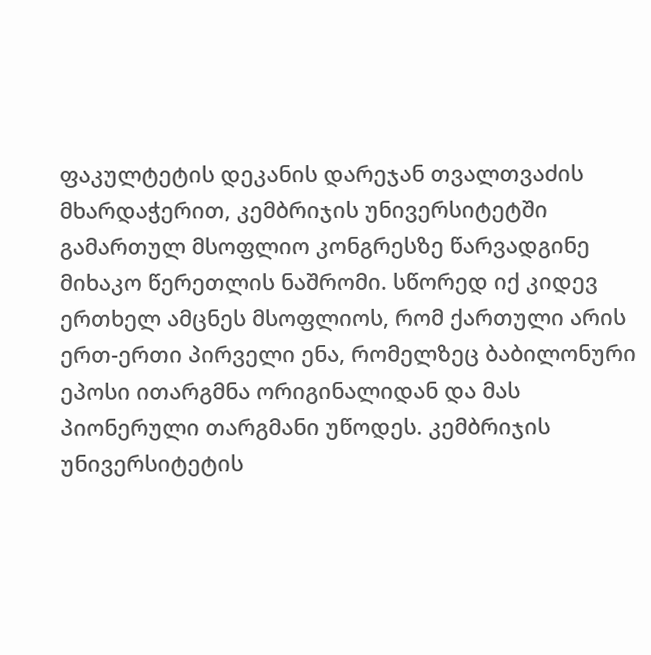ფაკულტეტის დეკანის დარეჯან თვალთვაძის მხარდაჭერით, კემბრიჯის უნივერსიტეტში გამართულ მსოფლიო კონგრესზე წარვადგინე მიხაკო წერეთლის ნაშრომი. სწორედ იქ კიდევ ერთხელ ამცნეს მსოფლიოს, რომ ქართული არის ერთ-ერთი პირველი ენა, რომელზეც ბაბილონური ეპოსი ითარგმნა ორიგინალიდან და მას პიონერული თარგმანი უწოდეს. კემბრიჯის უნივერსიტეტის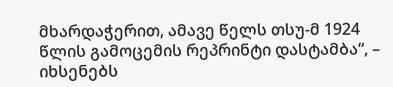მხარდაჭერით, ამავე წელს თსუ-მ 1924 წლის გამოცემის რეპრინტი დასტამბა“, – იხსენებს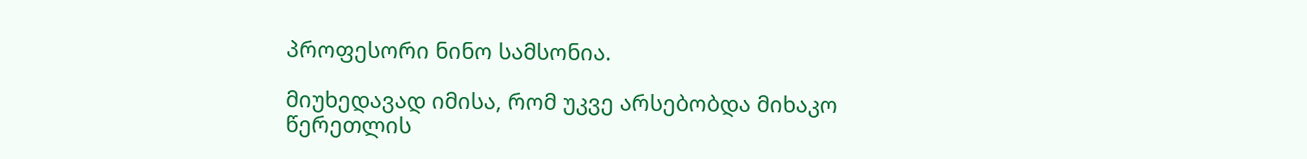პროფესორი ნინო სამსონია.

მიუხედავად იმისა, რომ უკვე არსებობდა მიხაკო წერეთლის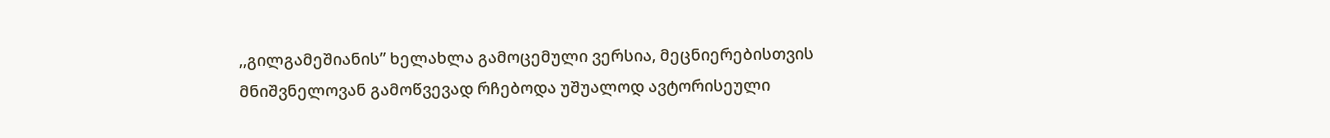,,გილგამეშიანის” ხელახლა გამოცემული ვერსია, მეცნიერებისთვის მნიშვნელოვან გამოწვევად რჩებოდა უშუალოდ ავტორისეული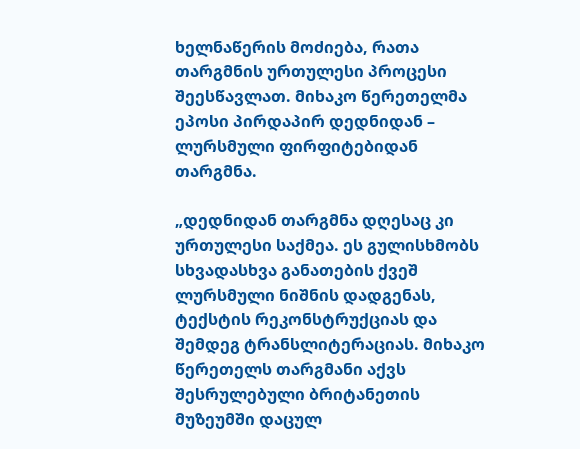ხელნაწერის მოძიება, რათა თარგმნის ურთულესი პროცესი შეესწავლათ. მიხაკო წერეთელმა ეპოსი პირდაპირ დედნიდან – ლურსმული ფირფიტებიდან თარგმნა.

„დედნიდან თარგმნა დღესაც კი ურთულესი საქმეა. ეს გულისხმობს სხვადასხვა განათების ქვეშ ლურსმული ნიშნის დადგენას, ტექსტის რეკონსტრუქციას და შემდეგ ტრანსლიტერაციას. მიხაკო წერეთელს თარგმანი აქვს შესრულებული ბრიტანეთის მუზეუმში დაცულ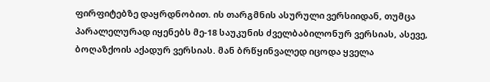ფირფიტებზე დაყრდნობით. ის თარგმნის ასურული ვერსიიდან, თუმცა პარალელურად იყენებს მე-18 საუკუნის ძველბაბილონურ ვერსიას, ასევე, ბოღაზქოის აქადურ ვერსიას. მან ბრწყინვალედ იცოდა ყველა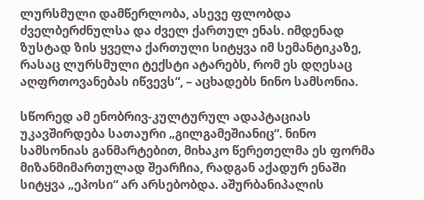ლურსმული დამწერლობა, ასევე ფლობდა ძველბერძნულსა და ძველ ქართულ ენას. იმდენად ზუსტად ზის ყველა ქართული სიტყვა იმ სემანტიკაზე, რასაც ლურსმული ტექსტი ატარებს, რომ ეს დღესაც აღფრთოვანებას იწვევს“, – აცხადებს ნინო სამსონია.

სწორედ ამ ენობრივ-კულტურულ ადაპტაციას უკავშირდება სათაური „გილგამეშიანიც“. ნინო სამსონიას განმარტებით, მიხაკო წერეთელმა ეს ფორმა მიზანმიმართულად შეარჩია, რადგან აქადურ ენაში სიტყვა „ეპოსი“ არ არსებობდა. აშურბანიპალის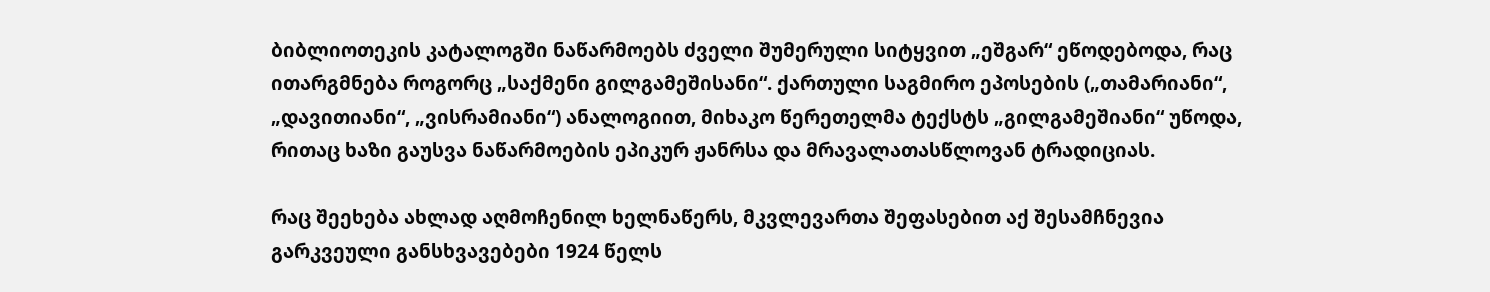ბიბლიოთეკის კატალოგში ნაწარმოებს ძველი შუმერული სიტყვით „ეშგარ“ ეწოდებოდა, რაც ითარგმნება როგორც „საქმენი გილგამეშისანი“. ქართული საგმირო ეპოსების („თამარიანი“, „დავითიანი“, „ვისრამიანი“) ანალოგიით, მიხაკო წერეთელმა ტექსტს „გილგამეშიანი“ უწოდა, რითაც ხაზი გაუსვა ნაწარმოების ეპიკურ ჟანრსა და მრავალათასწლოვან ტრადიციას.

რაც შეეხება ახლად აღმოჩენილ ხელნაწერს, მკვლევართა შეფასებით აქ შესამჩნევია გარკვეული განსხვავებები 1924 წელს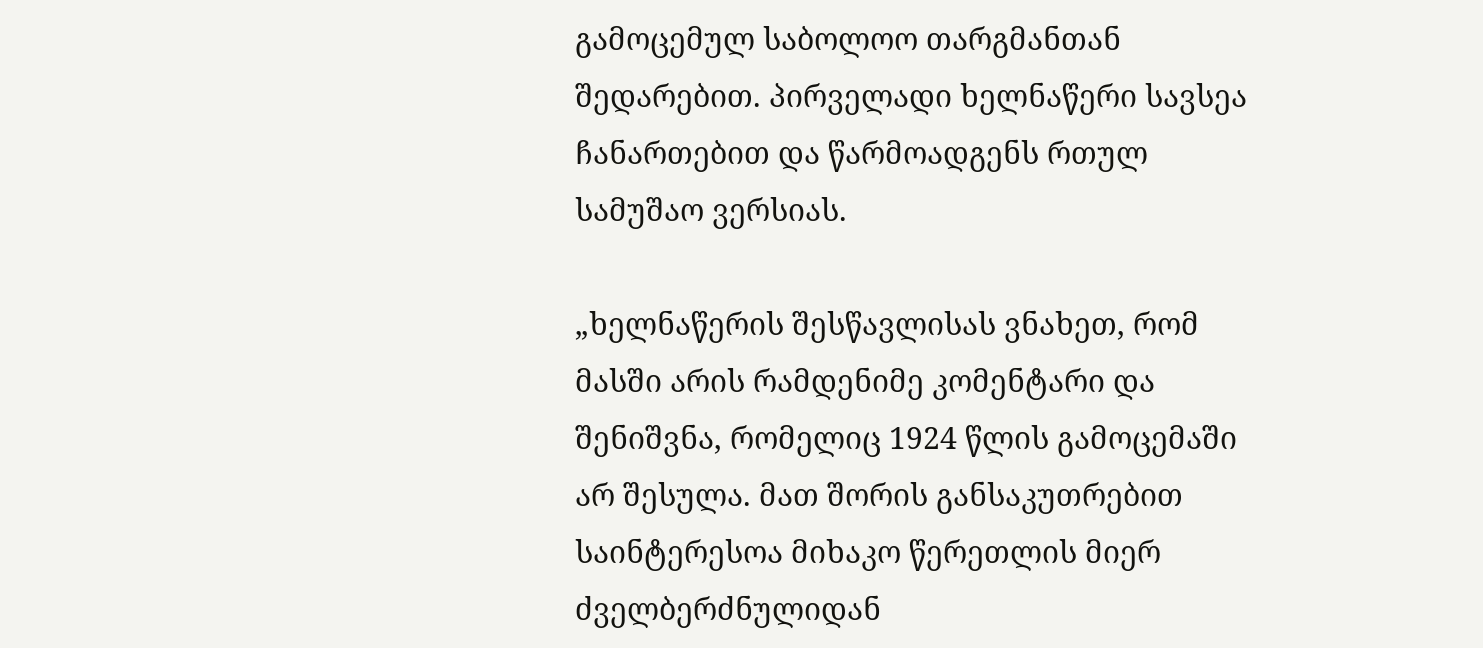გამოცემულ საბოლოო თარგმანთან შედარებით. პირველადი ხელნაწერი სავსეა ჩანართებით და წარმოადგენს რთულ სამუშაო ვერსიას.

„ხელნაწერის შესწავლისას ვნახეთ, რომ მასში არის რამდენიმე კომენტარი და შენიშვნა, რომელიც 1924 წლის გამოცემაში არ შესულა. მათ შორის განსაკუთრებით საინტერესოა მიხაკო წერეთლის მიერ ძველბერძნულიდან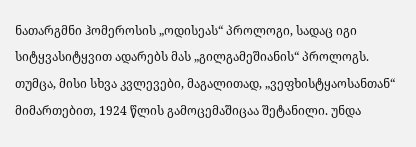ნათარგმნი ჰომეროსის „ოდისეას“ პროლოგი, სადაც იგი სიტყვასიტყვით ადარებს მას „გილგამეშიანის“ პროლოგს. თუმცა, მისი სხვა კვლევები, მაგალითად, „ვეფხისტყაოსანთან“ მიმართებით, 1924 წლის გამოცემაშიცაა შეტანილი. უნდა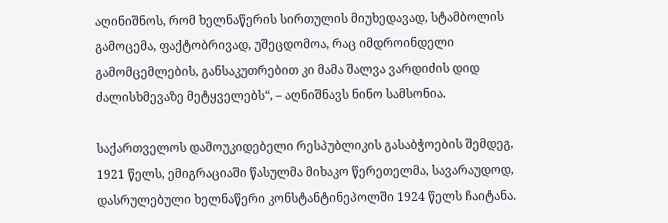აღინიშნოს, რომ ხელნაწერის სირთულის მიუხედავად, სტამბოლის გამოცემა, ფაქტობრივად, უშეცდომოა, რაც იმდროინდელი გამომცემლების, განსაკუთრებით კი მამა შალვა ვარდიძის დიდ ძალისხმევაზე მეტყველებს“, – აღნიშნავს ნინო სამსონია.

საქართველოს დამოუკიდებელი რესპუბლიკის გასაბჭოების შემდეგ, 1921 წელს, ემიგრაციაში წასულმა მიხაკო წერეთელმა, სავარაუდოდ, დასრულებული ხელნაწერი კონსტანტინეპოლში 1924 წელს ჩაიტანა.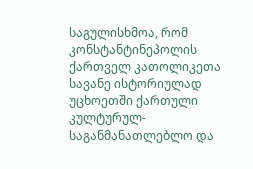საგულისხმოა, რომ კონსტანტინეპოლის ქართველ კათოლიკეთა სავანე ისტორიულად უცხოეთში ქართული კულტურულ-საგანმანათლებლო და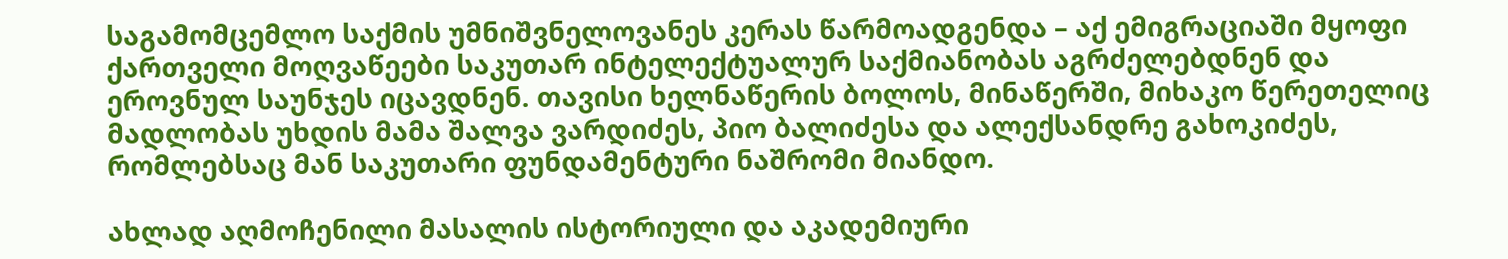საგამომცემლო საქმის უმნიშვნელოვანეს კერას წარმოადგენდა – აქ ემიგრაციაში მყოფი ქართველი მოღვაწეები საკუთარ ინტელექტუალურ საქმიანობას აგრძელებდნენ და ეროვნულ საუნჯეს იცავდნენ. თავისი ხელნაწერის ბოლოს, მინაწერში, მიხაკო წერეთელიც მადლობას უხდის მამა შალვა ვარდიძეს, პიო ბალიძესა და ალექსანდრე გახოკიძეს, რომლებსაც მან საკუთარი ფუნდამენტური ნაშრომი მიანდო.

ახლად აღმოჩენილი მასალის ისტორიული და აკადემიური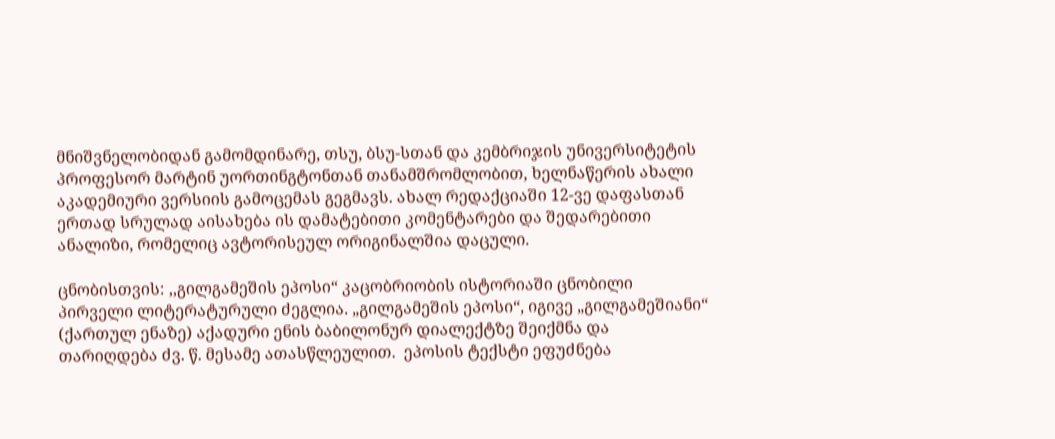მნიშვნელობიდან გამომდინარე, თსუ, ბსუ-სთან და კემბრიჯის უნივერსიტეტის პროფესორ მარტინ უორთინგტონთან თანამშრომლობით, ხელნაწერის ახალი აკადემიური ვერსიის გამოცემას გეგმავს. ახალ რედაქციაში 12-ვე დაფასთან ერთად სრულად აისახება ის დამატებითი კომენტარები და შედარებითი ანალიზი, რომელიც ავტორისეულ ორიგინალშია დაცული.

ცნობისთვის: ,,გილგამეშის ეპოსი“ კაცობრიობის ისტორიაში ცნობილი პირველი ლიტერატურული ძეგლია. „გილგამეშის ეპოსი“, იგივე „გილგამეშიანი“ (ქართულ ენაზე) აქადური ენის ბაბილონურ დიალექტზე შეიქმნა და თარიღდება ძვ. წ. მესამე ათასწლეულით.  ეპოსის ტექსტი ეფუძნება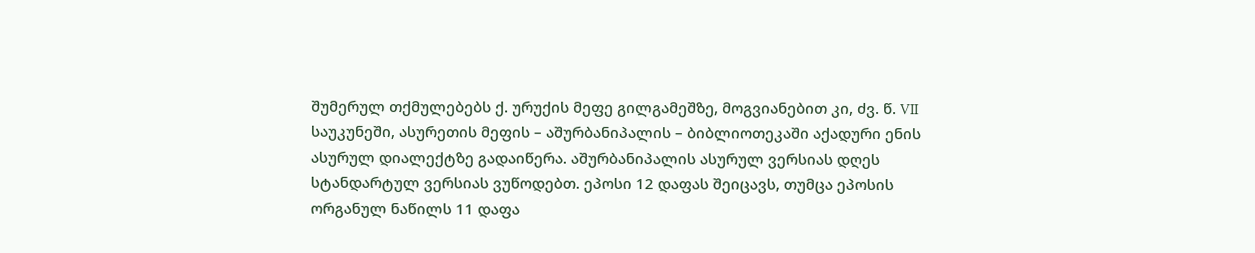შუმერულ თქმულებებს ქ. ურუქის მეფე გილგამეშზე, მოგვიანებით კი, ძვ. წ. VII საუკუნეში, ასურეთის მეფის – აშურბანიპალის – ბიბლიოთეკაში აქადური ენის ასურულ დიალექტზე გადაიწერა. აშურბანიპალის ასურულ ვერსიას დღეს სტანდარტულ ვერსიას ვუწოდებთ. ეპოსი 12 დაფას შეიცავს, თუმცა ეპოსის ორგანულ ნაწილს 11 დაფა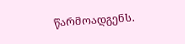წარმოადგენს.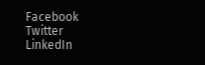Facebook
Twitter
LinkedIn